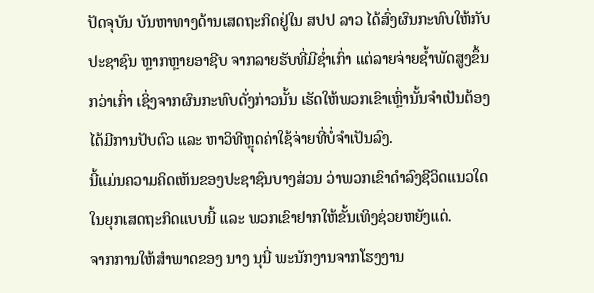ປັດຈຸບັນ ບັນຫາທາງດ້ານເສດຖະກິດຢູ່ໃນ ສປປ ລາວ ໄດ້ສົ່ງຜົນກະທົບໃຫ້ກັບປະຊາຊົນ ຫຼາກຫຼາຍອາຊີບ ຈາກລາຍຮັບທີ່ມີຊ່ຳເກົ່າ ແຕ່ລາຍຈ່າຍຊ້ຳພັດສູງຂຶ້ນກວ່າເກົ່າ ເຊິ່ງຈາກຜົນກະທົບດັ່ງກ່າວນັ້ນ ເຮັດໃຫ້ພວກເຂົາເຫຼົ່ານັ້ນຈຳເປັນຕ້ອງໄດ້ມີການປັບຕົວ ແລະ ຫາວິທີຫຼຸດຄ່າໃຊ້ຈ່າຍທີ່ບໍ່ຈຳເປັນລົງ.
ນີ້ແມ່ນຄວາມຄິດເຫັນຂອງປະຊາຊົນບາງສ່ວນ ວ່າພວກເຂົາດຳລົງຊີວິດແນວໃດໃນຍຸກເສດຖະກິດແບບນີ້ ແລະ ພວກເຂົາຢາກໃຫ້ຂັ້ນເທິງຊ່ວຍຫຍັງແດ່.
ຈາກການໃຫ້ສຳພາດຂອງ ນາງ ນຸນີ່ ພະນັກງານຈາກໂຮງງານ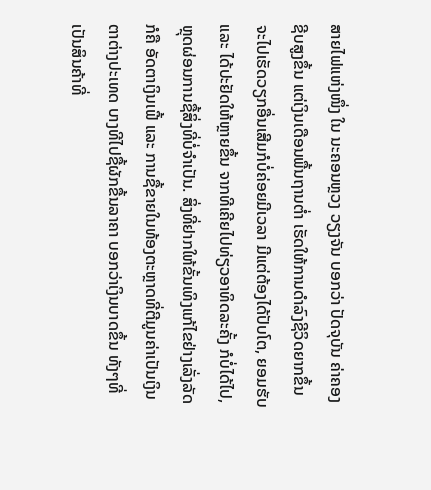ສາຍໄຟແຫ່ງໜຶ່ງ ໃນ ນະຄອນຫຼວງ ວຽງຈັນ ບອກວ່າ ປັດຈຸບັນ ຄ່າຄອງຊີບສູງຂຶ້ນ ແຕ່ເງິນເດືອນພື້ນຖານຕ່ຳ ເຮັດໃຫ້ການດຳລົງຊີວິດຍາກຂຶ້ນ ຈະໄປເຮັດວຽກອື່ນເສີມກໍບໍ່ຄ່ອຍມີເວລາ ມີແຕ່ຕ້ອງໄດ້ປັບໂຕ, ຍອມຮັບ ແລະ ໄດ້ປະຢັດໃຫ້ຫຼາຍຂຶ້ນ ຈາກທີເຄີຍໄປທ່ຽວອາທິດລະຄັ້ງ ກໍບໍ່ໄດ້ໄປ, ຫຼຸດຜ່ອນການຊື້ສິ່ງທີ່ບໍ່ຈໍາເປັນ. ສິ່ງທີ່ຢາກໃຫ້ຂັ້ນເທິງແກ້ໄຂຢ່າງເລັ່ງລັດກໍຄື ອັດຕາເງິນເຟີ້ ແລະ ການຊື້ຂາຍໃນທ້ອງຕະຫຼາດທີ່ຕີມູນຄ່າເປັນເງິນຕາຕ່າງປະເທດ ບາງທີໄປຊື້ຜັກຂື້ນລາຄາ ບອກວ່າເງິນບາດຂຶ້ນ ທັງໆທີ່ເປັນສິນຄ້າທີ່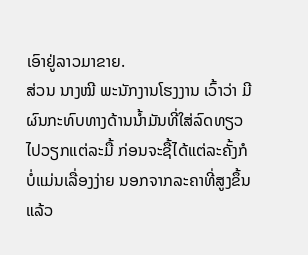ເອົາຢູ່ລາວມາຂາຍ.
ສ່ວນ ນາງໝີ ພະນັກງານໂຮງງານ ເວົ້າວ່າ ມີຜົນກະທົບທາງດ້ານນ້ຳມັນທີ່ໃສ່ລົດທຽວໄປວຽກແຕ່ລະມື້ ກ່ອນຈະຊື້ໄດ້ແຕ່ລະຄັ້ງກໍບໍ່ແມ່ນເລື່ອງງ່າຍ ນອກຈາກລະຄາທີ່ສູງຂຶ້ນແລ້ວ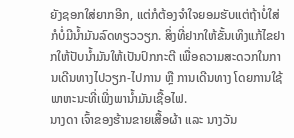ຍັງຊອກໃສ່ຍາກອີກ, ແຕ່ກໍຕ້ອງຈຳໃຈຍອມຮັບແຕ່ຖ້າບໍ່ໃສ່ ກໍບໍ່ມີນ້ຳມັນລົດທຽວວຽກ. ສິ່ງທີ່ຢາກໃຫ້ຂັ້ນເທິງແກ້ໄຂຢາກໃຫ້ປັບນ້ຳມັນໃຫ້ເປັນປົກກະຕີ ເພື່ອຄວາມສະດວກໃນການເດີນທາງໄປວຽກ-ໄປການ ຫຼື ການເດີນທາງ ໂດຍການໃຊ້ພາຫະນະທີ່ເພີ່ງພານ້ຳມັນເຊື້ອໄຟ.
ນາງດາ ເຈົ້າຂອງຮ້ານຂາຍເສື້ອຜ້າ ແລະ ນາງວັນ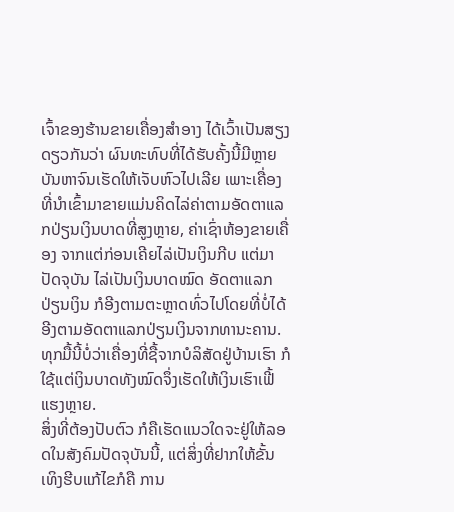ເຈົ້າຂອງຮ້ານຂາຍເຄື່ອງສຳອາງ ໄດ້ເວົ້າເປັນສຽງດຽວກັນວ່າ ຜົນທະທົບທີ່ໄດ້ຮັບຄັ້ງນີ້ມີຫຼາຍບັນຫາຈົນເຮັດໃຫ້ເຈັບຫົວໄປເລີຍ ເພາະເຄື່ອງທີ່ນຳເຂົ້າມາຂາຍແມ່ນຄິດໄລ່ຄ່າຕາມອັດຕາແລກປ່ຽນເງິນບາດທີ່ສູງຫຼາຍ, ຄ່າເຊົ່າຫ້ອງຂາຍເຄື່ອງ ຈາກແຕ່ກ່ອນເຄີຍໄລ່ເປັນເງິນກີບ ແຕ່ມາປັດຈຸບັນ ໄລ່ເປັນເງິນບາດໝົດ ອັດຕາແລກປ່ຽນເງິນ ກໍອີງຕາມຕະຫຼາດທົ່ວໄປໂດຍທີ່ບໍ່ໄດ້ອີງຕາມອັດຕາແລກປ່ຽນເງິນຈາກທານະຄານ. ທຸກມື້ນີ້ບໍ່ວ່າເຄື່ອງທີ່ຊື້ຈາກບໍລິສັດຢູ່ບ້ານເຮົາ ກໍໃຊ້ແຕ່ເງິນບາດທັງໝົດຈຶ່ງເຮັດໃຫ້ເງິນເຮົາເຟີ້ແຮງຫຼາຍ.
ສິ່ງທີ່ຕ້ອງປັບຕົວ ກໍຄືເຮັດແນວໃດຈະຢູ່ໃຫ້ລອດໃນສັງຄົມປັດຈຸບັນນີ້, ແຕ່ສິ່ງທີ່ຢາກໃຫ້ຂັ້ນເທິງຮີບແກ້ໄຂກໍຄື ການ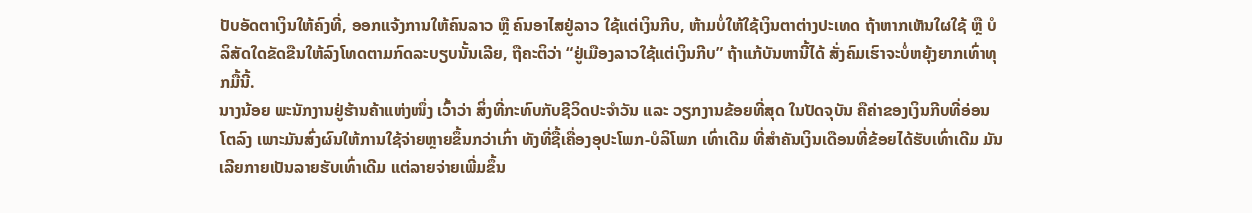ປັບອັດຕາເງິນໃຫ້ຄົງທີ່, ອອກແຈ້ງການໃຫ້ຄົນລາວ ຫຼື ຄົນອາໄສຢູ່ລາວ ໃຊ້ແຕ່ເງິນກີບ, ຫ້າມບໍ່ໃຫ້ໃຊ້ເງິນຕາຕ່າງປະເທດ ຖ້າຫາກເຫັນໃຜໃຊ້ ຫຼື ບໍລິສັດໃດຂັດຂືນໃຫ້ລົງໂທດຕາມກົດລະບຽບນັ້ນເລີຍ, ຖືຄະຕິວ່າ “ຢູ່ເມືອງລາວໃຊ້ແຕ່ເງິນກີບ” ຖ້າແກ້ບັນຫານີ້ໄດ້ ສັ່ງຄົມເຮົາຈະບໍ່ຫຍຸ້ງຍາກເທົ່າທຸກມື້ນີ້.
ນາງນ້ອຍ ພະນັກງານຢູ່ຮ້ານຄ້າແຫ່ງໜຶ່ງ ເວົ້າວ່າ ສິ່ງທີ່ກະທົບກັບຊີວິດປະຈຳວັນ ແລະ ວຽກງານຂ້ອຍທີ່ສຸດ ໃນປັດຈຸບັນ ຄືຄ່າຂອງເງິນກີບທີ່ອ່ອນໂຕລົງ ເພາະມັນສົ່ງຜົນໃຫ້ການໃຊ້ຈ່າຍຫຼາຍຂຶ້ນກວ່າເກົ່າ ທັງທີ່ຊື້ເຄື່ອງອຸປະໂພກ-ບໍລິໂພກ ເທົ່າເດີມ ທີ່ສຳຄັນເງິນເດືອນທີ່ຂ້ອຍໄດ້ຮັບເທົ່າເດີມ ມັນເລີຍກາຍເປັນລາຍຮັບເທົ່າເດີມ ແຕ່ລາຍຈ່າຍເພີ່ມຂຶ້ນ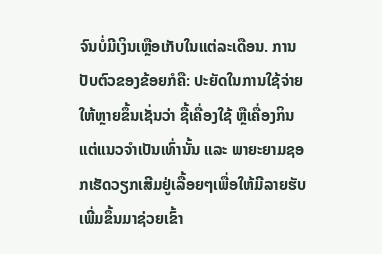ຈົນບໍ່ມີເງິນເຫຼືອເກັບໃນແຕ່ລະເດືອນ. ການປັບຕົວຂອງຂ້ອຍກໍຄື: ປະຍັດໃນການໃຊ້ຈ່າຍໃຫ້ຫຼາຍຂຶ້ນເຊັ່ນວ່າ ຊື້ເຄື່ອງໃຊ້ ຫຼືເຄື່ອງກິນແຕ່ແນວຈຳເປັນເທົ່ານັ້ນ ແລະ ພາຍະຍາມຊອກເຮັດວຽກເສີມຢູ່ເລື້ອຍໆເພື່ອໃຫ້ມີລາຍຮັບເພີ່ມຂຶ້ນມາຊ່ວຍເຂົ້າ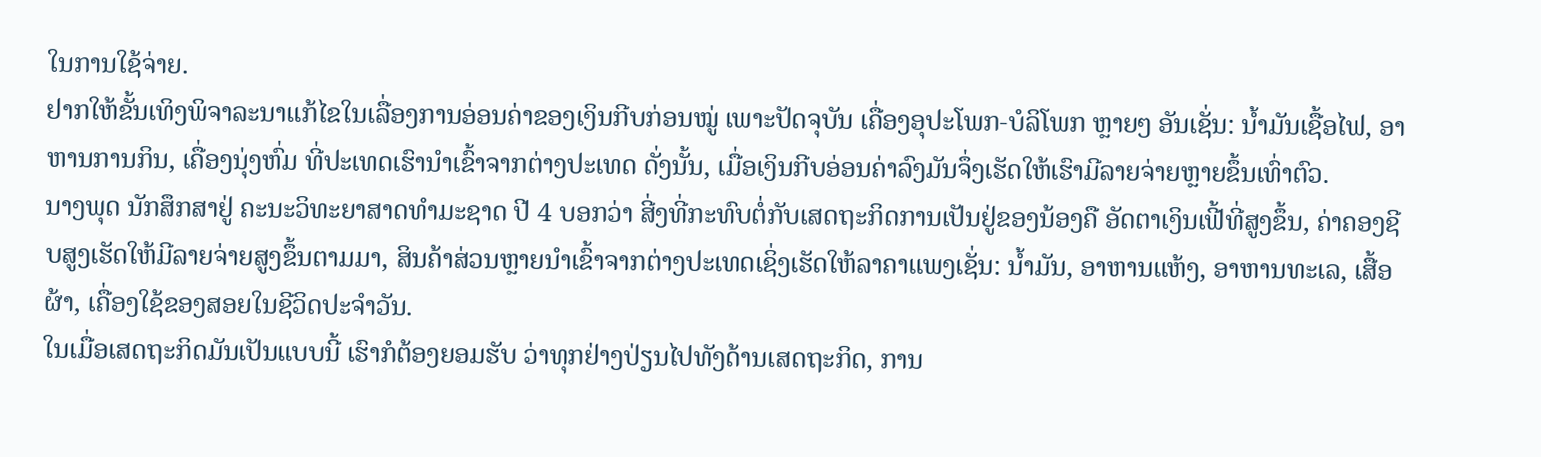ໃນການໃຊ້ຈ່າຍ.
ຢາກໃຫ້ຂັ້ນເທິງພິຈາລະນາແກ້ໄຂໃນເລື່ອງການອ່ອນຄ່າຂອງເງິນກີບກ່ອນໝູ່ ເພາະປັດຈຸບັນ ເຄື່ອງອຸປະໂພກ-ບໍລິໂພກ ຫຼາຍໆ ອັນເຊັ່ນ: ນ້ຳມັນເຊື້ອໄຟ, ອາຫານການກິນ, ເຄື່ອງນຸ່ງຫົ່ມ ທີ່ປະເທດເຮົານຳເຂົ້າຈາກຕ່າງປະເທດ ດັ່ງນັ້ນ, ເມື່ອເງິນກີບອ່ອນຄ່າລົງມັນຈຶ່ງເຮັດໃຫ້ເຮົາມີລາຍຈ່າຍຫຼາຍຂຶ້ນເທົ່າຕົວ.
ນາງພຸດ ນັກສຶກສາຢູ່ ຄະນະວິທະຍາສາດທຳມະຊາດ ປີ 4 ບອກວ່າ ສີ່ງທີ່ກະທົບຕໍ່ກັບເສດຖະກິດການເປັນຢູ່ຂອງນ້ອງຄື ອັດຕາເງິນເຟີ້ທີ່ສູງຂຶ້ນ, ຄ່າຄອງຊີບສູງເຮັດໃຫ້ມີລາຍຈ່າຍສູງຂຶ້ນຕາມມາ, ສິນຄ້າສ່ວນຫຼາຍນຳເຂົ້າຈາກຕ່າງປະເທດເຊິ່ງເຮັດໃຫ້ລາຄາແພງເຊັ່ນ: ນ້ຳມັນ, ອາຫານແຫ້ງ, ອາຫານທະເລ, ເສື້ອຜ້າ, ເຄື່ອງໃຊ້ຂອງສອຍໃນຊີວິດປະຈຳວັນ.
ໃນເມື່ອເສດຖະກິດມັນເປັນແບບນີ້ ເຮົາກໍຕ້ອງຍອມຮັບ ວ່າທຸກຢ່າງປ່ຽນໄປທັງດ້ານເສດຖະກິດ, ການ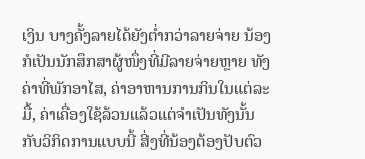ເງິນ ບາງຄັ້ງລາຍໄດ້ຍັງຕ່ຳກວ່າລາຍຈ່າຍ ນ້ອງກໍເປັນນັກສຶກສາຜູ້ໜຶ່ງທີ່ມີລາຍຈ່າຍຫຼາຍ ທັງຄ່າທີ່ພັກອາໄສ, ຄ່າອາຫານການກິນໃນແຕ່ລະມື້, ຄ່າເຄື່ອງໃຊ້ລ້ວນແລ້ວແຕ່ຈຳເປັນທັງນັ້ນ ກັບວິກິດການແບບນີ້ ສີ່ງທີ່ນ້ອງຕ້ອງປັບຕົວ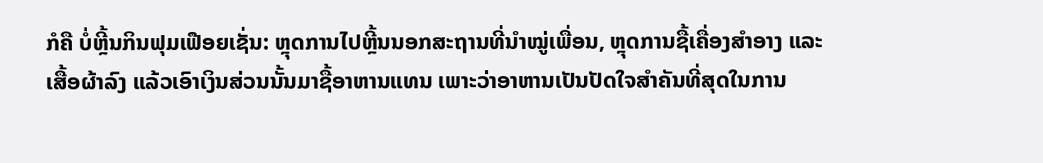ກໍຄື ບໍ່ຫຼີ້ນກິນຟຸມເຟືອຍເຊັ່ນ: ຫຼຸດການໄປຫຼີ້ນນອກສະຖານທີ່ນຳໝູ່ເພື່ອນ, ຫຼຸດການຊື້ເຄື່ອງສຳອາງ ແລະ ເສື້ອຜ້າລົງ ແລ້ວເອົາເງິນສ່ວນນັ້ນມາຊື້ອາຫານແທນ ເພາະວ່າອາຫານເປັນປັດໃຈສຳຄັນທີ່ສຸດໃນການ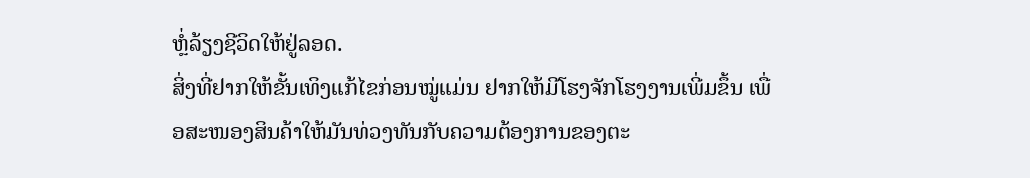ຫຼໍ່ລ້ຽງຊີວິດໃຫ້ຢູ່ລອດ.
ສິ່ງທີ່ຢາກໃຫ້ຂັ້ນເທິງແກ້ໄຂກ່ອນໝູ່ແມ່ນ ຢາກໃຫ້ມີໂຮງຈັກໂຮງງານເພີ່ມຂຶ້ນ ເພື່ອສະໜອງສິນຄ້າໃຫ້ມັນທ່ວງທັນກັບຄວາມຕ້ອງການຂອງຕະ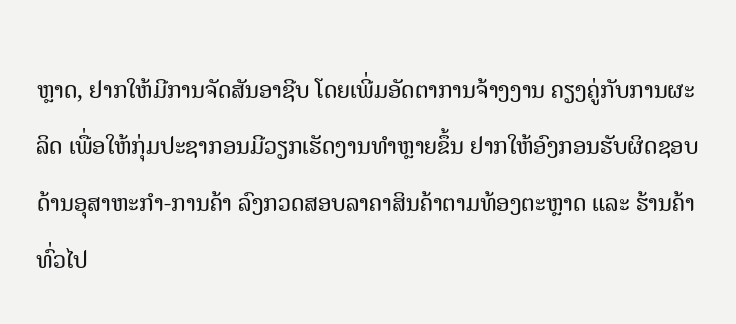ຫຼາດ, ຢາກໃຫ້ມີການຈັດສັນອາຊີບ ໂດຍເພີ່ມອັດຕາການຈ້າງງານ ຄຽງຄູ່ກັບການຜະລິດ ເພື່ອໃຫ້ກຸ່ມປະຊາກອນມີວຽກເຮັດງານທຳຫຼາຍຂຶ້ນ ຢາກໃຫ້ອົງກອນຮັບຜິດຊອບດ້ານອຸສາຫະກຳ-ການຄ້າ ລົງກວດສອບລາຄາສິນຄ້າຕາມທ້ອງຕະຫຼາດ ແລະ ຮ້ານຄ້າທົ່ວໄປ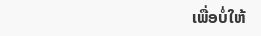ເພື່ອບໍ່ໃຫ້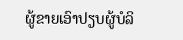ຜູ້ຂາຍເອົາປຽບຜູ້ບໍລິ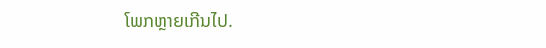ໂພກຫຼາຍເກີນໄປ.